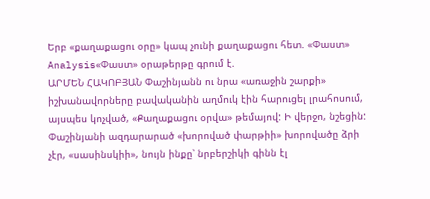Երբ «քաղաքացու օրը» կապ չունի քաղաքացու հետ. «Փաստ»
Analysis«Փաստ» օրաթերթը գրում է.
ԱՐՄԵՆ ՀԱԿՈԲՅԱՆ Փաշինյանն ու նրա «առաջին շարքի» իշխանավորները բավականին աղմուկ էին հարուցել լրահոսում, այսպես կոչված, «Քաղաքացու օրվա» թեմայով: Ի վերջո, նշեցին:
Փաշինյանի ազդարարած «խորոված փարթիի» խորովածը ձրի չէր, «սասինսկիի», նույն ինքը՝ նրբերշիկի գինն էլ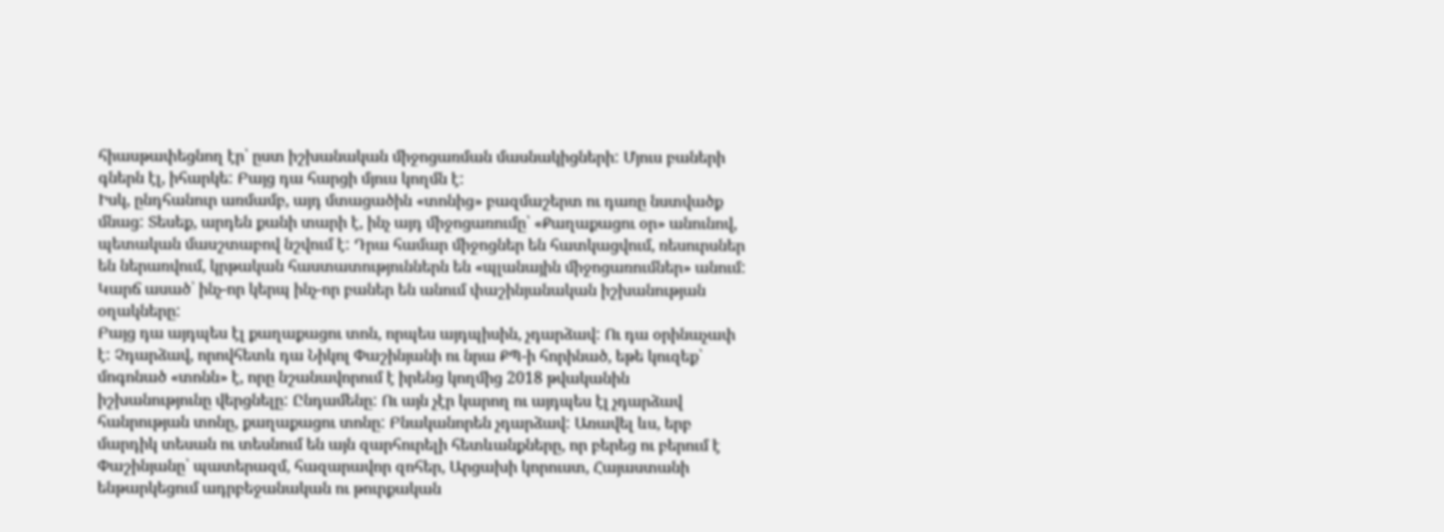հիասթափեցնող էր՝ ըստ իշխանական միջոցառման մասնակիցների: Մյուս բաների գներն էլ, իհարկե: Բայց դա հարցի մյուս կողմն է:
Իսկ, ընդհանուր առմամբ, այդ մտացածին «տոնից» բազմաշերտ ու դառը նստվածք մնաց: Տեսեք, արդեն քանի տարի է, ինչ այդ միջոցառումը՝ «Քաղաքացու օր» անունով, պետական մասշտաբով նշվում է: Դրա համար միջոցներ են հատկացվում, ռեսուրսներ են ներառվում, կրթական հաստատություններն են «պլանային միջոցառումներ» անում: Կարճ ասած՝ ինչ-որ կերպ ինչ-որ բաներ են անում փաշինյանական իշխանության օղակները:
Բայց դա այդպես էլ քաղաքացու տոն, որպես այդպիսին, չդարձավ: Ու դա օրինաչափ է: Չդարձավ, որովհետև դա Նիկոլ Փաշինյանի ու նրա ՔՊ-ի հորինած, եթե կուզեք՝ մոգոնած «տոնն» է, որը նշանավորում է իրենց կողմից 2018 թվականին իշխանությունը վերցնելը: Ընդամենը: Ու այն չէր կարող ու այդպես էլ չդարձավ հանրության տոնը, քաղաքացու տոնը: Բնականորեն չդարձավ: Առավել ևս, երբ մարդիկ տեսան ու տեսնում են այն զարհուրելի հետևանքները, որ բերեց ու բերում է Փաշինյանը՝ պատերազմ, հազարավոր զոհեր, Արցախի կորուստ, Հայաստանի ենթարկեցում ադրբեջանական ու թուրքական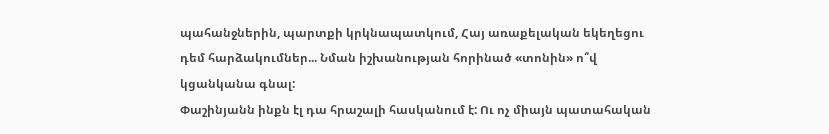պահանջներին, պարտքի կրկնապատկում, Հայ առաքելական եկեղեցու դեմ հարձակումներ... Նման իշխանության հորինած «տոնին» ո՞վ կցանկանա գնալ:
Փաշինյանն ինքն էլ դա հրաշալի հասկանում է: Ու ոչ միայն պատահական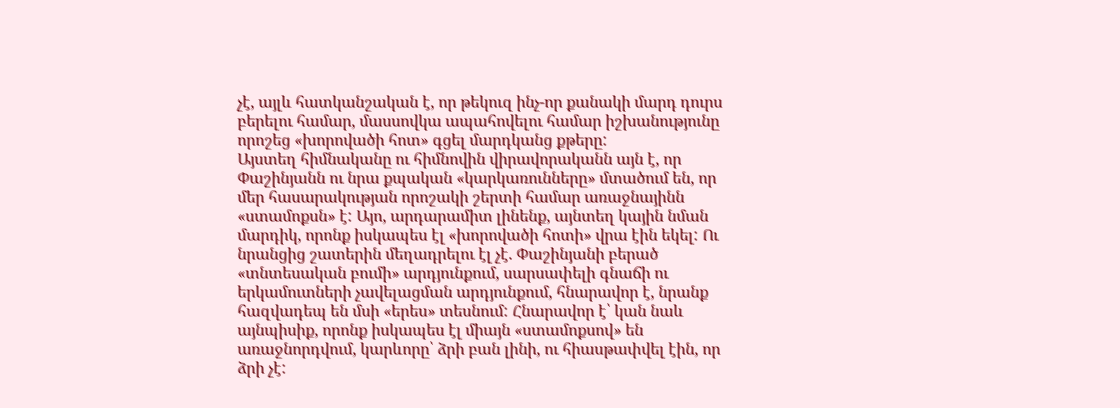չէ, այլև հատկանշական է, որ թեկուզ ինչ-որ քանակի մարդ դուրս բերելու համար, մասսովկա ապահովելու համար իշխանությունը որոշեց «խորովածի հոտ» գցել մարդկանց քթերը:
Այստեղ հիմնականը ու հիմնովին վիրավորականն այն է, որ Փաշինյանն ու նրա քպական «կարկառունները» մտածում են, որ մեր հասարակության որոշակի շերտի համար առաջնայինն «ստամոքսն» է: Այո, արդարամիտ լինենք, այնտեղ կային նման մարդիկ, որոնք իսկապես էլ «խորովածի հոտի» վրա էին եկել: Ու նրանցից շատերին մեղադրելու էլ չէ. Փաշինյանի բերած «տնտեսական բումի» արդյունքում, սարսափելի գնաճի ու երկամուտների չավելացման արդյունքում, հնարավոր է, նրանք հազվադեպ են մսի «երես» տեսնում: Հնարավոր է՝ կան նաև այնպիսիք, որոնք իսկապես էլ միայն «ստամոքսով» են առաջնորդվում, կարևորը՝ ձրի բան լինի, ու հիասթափվել էին, որ ձրի չէ: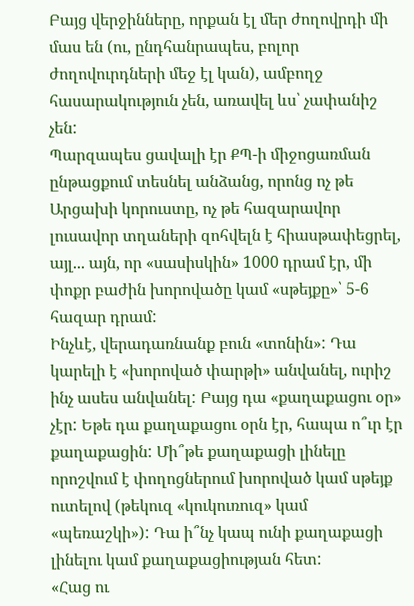Բայց վերջինները, որքան էլ մեր ժողովրդի մի մաս են (ու, ընդհանրապես, բոլոր ժողովուրդների մեջ էլ կան), ամբողջ հասարակություն չեն, առավել ևս՝ չափանիշ չեն:
Պարզապես ցավալի էր ՔՊ-ի միջոցառման ընթացքում տեսնել անձանց, որոնց ոչ թե Արցախի կորուստը, ոչ թե հազարավոր լուսավոր տղաների զոհվելն է հիասթափեցրել, այլ... այն, որ «սասիսկին» 1000 դրամ էր, մի փոքր բաժին խորովածը կամ «սթեյքը»՝ 5-6 հազար դրամ:
Ինչևէ, վերադառնանք բուն «տոնին»: Դա կարելի է «խորոված փարթի» անվանել, ուրիշ ինչ ասես անվանել: Բայց դա «քաղաքացու օր» չէր: Եթե դա քաղաքացու օրն էր, հապա ո՞ւր էր քաղաքացին: Մի՞թե քաղաքացի լինելը որոշվում է փողոցներում խորոված կամ սթեյք ուտելով (թեկուզ «կուկուռուզ» կամ «պեռաշկի»): Դա ի՞նչ կապ ունի քաղաքացի լինելու կամ քաղաքացիության հետ:
«Հաց ու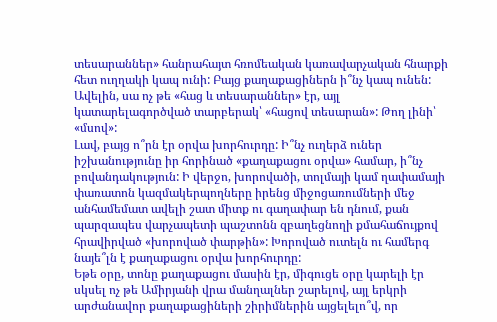տեսարաններ» հանրահայտ հռոմեական կառավարչական հնարքի հետ ուղղակի կապ ունի: Բայց քաղաքացիներն ի՞նչ կապ ունեն: Ավելին, սա ոչ թե «հաց և տեսարաններ» էր, այլ կատարելագործված տարբերակ՝ «հացով տեսարան»: Թող լինի՝ «մսով»:
Լավ, բայց ո՞րն էր օրվա խորհուրդը: Ի՞նչ ուղերձ ուներ իշխանությունը իր հորինած «քաղաքացու օրվա» համար, ի՞նչ բովանդակություն: Ի վերջո, խորովածի, տոլմայի կամ ղափամայի փառատոն կազմակերպողները իրենց միջոցառումների մեջ անհամեմատ ավելի շատ միտք ու գաղափար են դնում, քան պարզապես վարչապետի պաշտոնն զբաղեցնողի քմահաճույքով հրավիրված «խորոված փարթին»: Խորոված ուտելն ու համերգ նայե՞լն է քաղաքացու օրվա խորհուրդը:
Եթե օրը, տոնը քաղաքացու մասին էր, միգուցե օրը կարելի էր սկսել ոչ թե Ամիրյանի վրա մանղալներ շարելով, այլ երկրի արժանավոր քաղաքացիների շիրիմներին այցելելո՞վ, որ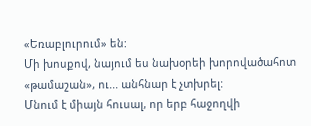«Եռաբլուրում» են:
Մի խոսքով, նայում ես նախօրեի խորովածահոտ «թամաշան», ու... անհնար է չտխրել:
Մնում է միայն հուսալ, որ երբ հաջողվի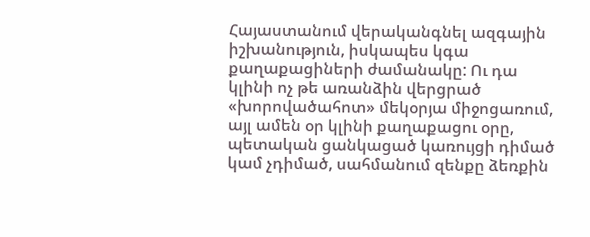Հայաստանում վերականգնել ազգային իշխանություն, իսկապես կգա քաղաքացիների ժամանակը: Ու դա կլինի ոչ թե առանձին վերցրած «խորովածահոտ» մեկօրյա միջոցառում, այլ ամեն օր կլինի քաղաքացու օրը, պետական ցանկացած կառույցի դիմած կամ չդիմած, սահմանում զենքը ձեռքին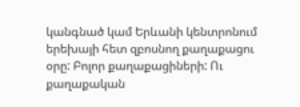կանգնած կամ Երևանի կենտրոնում երեխայի հետ զբոսնող քաղաքացու օրը: Բոլոր քաղաքացիների: Ու քաղաքական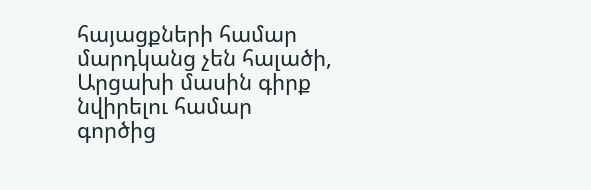հայացքների համար մարդկանց չեն հալածի, Արցախի մասին գիրք նվիրելու համար գործից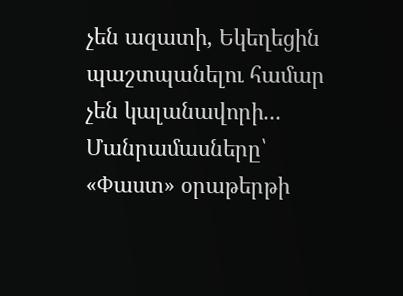չեն ազատի, Եկեղեցին պաշտպանելու համար չեն կալանավորի...
Մանրամասները՝ «Փաստ» օրաթերթի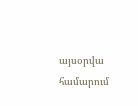այսօրվա համարում